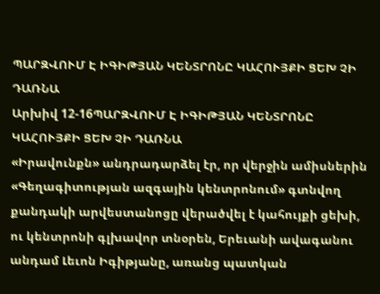ՊԱՐԶՎՈՒՄ Է ԻԳԻԹՅԱՆ ԿԵՆՏՐՈՆԸ ԿԱՀՈՒՅՔԻ ՑԵԽ ՉԻ ԴԱՌՆԱ
Արխիվ 12-16ՊԱՐԶՎՈՒՄ Է ԻԳԻԹՅԱՆ ԿԵՆՏՐՈՆԸ ԿԱՀՈՒՅՔԻ ՑԵԽ ՉԻ ԴԱՌՆԱ
«Իրավունքն» անդրադարձել էր, որ վերջին ամիսներին «Գեղագիտության ազգային կենտրոնում» գտնվող քանդակի արվեստանոցը վերածվել է կահույքի ցեխի, ու կենտրոնի գլխավոր տնօրեն, Երեւանի ավագանու անդամ Լեւոն Իգիթյանը, առանց պատկան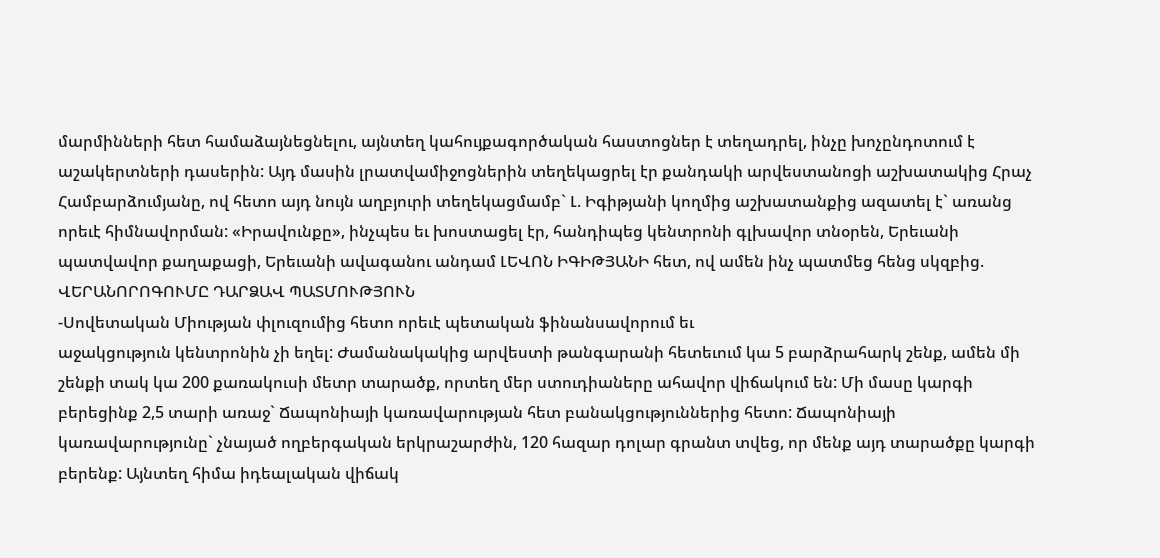մարմինների հետ համաձայնեցնելու, այնտեղ կահույքագործական հաստոցներ է տեղադրել, ինչը խոչընդոտում է աշակերտների դասերին: Այդ մասին լրատվամիջոցներին տեղեկացրել էր քանդակի արվեստանոցի աշխատակից Հրաչ Համբարձումյանը, ով հետո այդ նույն աղբյուրի տեղեկացմամբ` Լ. Իգիթյանի կողմից աշխատանքից ազատել է` առանց որեւէ հիմնավորման: «Իրավունքը», ինչպես եւ խոստացել էր, հանդիպեց կենտրոնի գլխավոր տնօրեն, Երեւանի պատվավոր քաղաքացի, Երեւանի ավագանու անդամ ԼԵՎՈՆ ԻԳԻԹՅԱՆԻ հետ, ով ամեն ինչ պատմեց հենց սկզբից.
ՎԵՐԱՆՈՐՈԳՈՒՄԸ ԴԱՐՁԱՎ ՊԱՏՄՈՒԹՅՈՒՆ
-Սովետական Միության փլուզումից հետո որեւէ պետական ֆինանսավորում եւ
աջակցություն կենտրոնին չի եղել: Ժամանակակից արվեստի թանգարանի հետեւում կա 5 բարձրահարկ շենք, ամեն մի շենքի տակ կա 200 քառակուսի մետր տարածք, որտեղ մեր ստուդիաները ահավոր վիճակում են: Մի մասը կարգի բերեցինք 2,5 տարի առաջ` Ճապոնիայի կառավարության հետ բանակցություններից հետո: Ճապոնիայի կառավարությունը` չնայած ողբերգական երկրաշարժին, 120 հազար դոլար գրանտ տվեց, որ մենք այդ տարածքը կարգի բերենք: Այնտեղ հիմա իդեալական վիճակ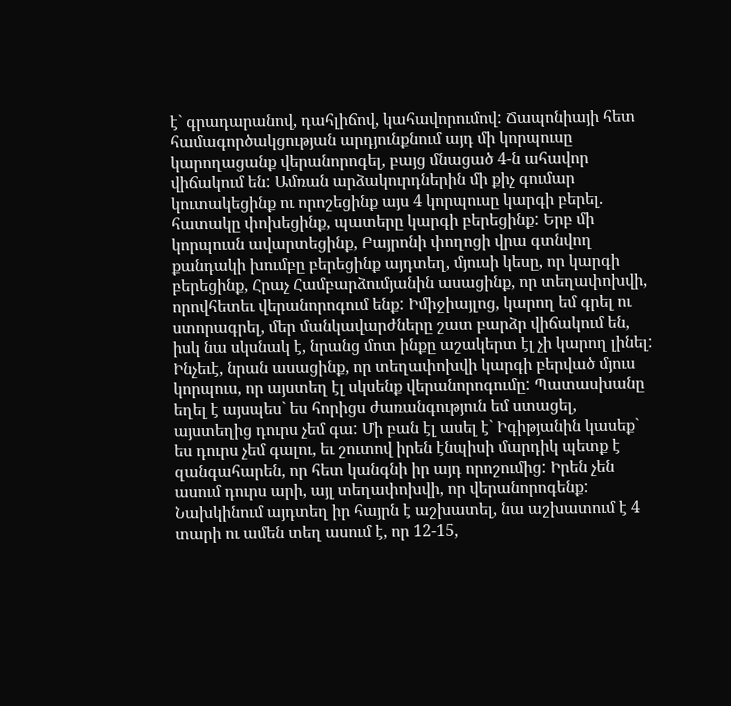է` գրադարանով, դահլիճով, կահավորումով: Ճապոնիայի հետ համագործակցության արդյունքնում այդ մի կորպուսը կարողացանք վերանորոգել, բայց մնացած 4-ն ահավոր վիճակում են: Ամռան արձակուրդներին մի քիչ գումար կուտակեցինք ու որոշեցինք այս 4 կորպուսը կարգի բերել. հատակը փոխեցինք, պատերը կարգի բերեցինք: Երբ մի կորպուսն ավարտեցինք, Բայրոնի փողոցի վրա գտնվող քանդակի խումբը բերեցինք այդտեղ, մյուսի կեսը, որ կարգի բերեցինք, Հրաչ Համբարձումյանին ասացինք, որ տեղափոխվի, որովհետեւ վերանորոգում ենք: Իմիջիայլոց, կարող եմ գրել ու ստորագրել, մեր մանկավարժները շատ բարձր վիճակում են, իսկ նա սկսնակ է, նրանց մոտ ինքը աշակերտ էլ չի կարող լինել: Ինչեւէ, նրան ասացինք, որ տեղափոխվի կարգի բերված մյուս կորպուս, որ այստեղ էլ սկսենք վերանորոգումը: Պատասխանը եղել է այսպես` ես հորիցս ժառանգություն եմ ստացել, այստեղից դուրս չեմ գա: Մի բան էլ ասել է` Իգիթյանին կասեք` ես դուրս չեմ գալու, եւ շուտով իրեն էնպիսի մարդիկ պետք է զանգահարեն, որ հետ կանգնի իր այդ որոշումից: Իրեն չեն ասում դուրս արի, այլ տեղափոխվի, որ վերանորոգենք: Նախկինում այդտեղ իր հայրն է աշխատել, նա աշխատում է 4 տարի ու ամեն տեղ ասում է, որ 12-15,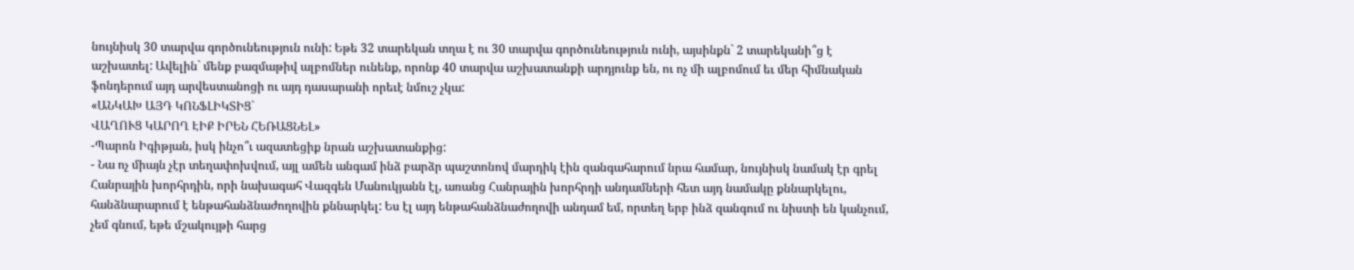նույնիսկ 30 տարվա գործունեություն ունի: Եթե 32 տարեկան տղա է ու 30 տարվա գործունեություն ունի, այսինքն` 2 տարեկանի՞ց է աշխատել: Ավելին` մենք բազմաթիվ ալբոմներ ունենք, որոնք 40 տարվա աշխատանքի արդյունք են, ու ոչ մի ալբոմում եւ մեր հիմնական ֆոնդերում այդ արվեստանոցի ու այդ դասարանի որեւէ նմուշ չկա:
«ԱՆԿԱԽ ԱՅԴ ԿՈՆՖԼԻԿՏԻՑ`
ՎԱՂՈՒՑ ԿԱՐՈՂ ԷԻՔ ԻՐԵՆ ՀԵՌԱՑՆԵԼ»
-Պարոն Իգիթյան, իսկ ինչո՞ւ ազատեցիք նրան աշխատանքից:
- Նա ոչ միայն չէր տեղափոխվում, այլ ամեն անգամ ինձ բարձր պաշտոնով մարդիկ էին զանգահարում նրա համար, նույնիսկ նամակ էր գրել Հանրային խորհրդին, որի նախագահ Վազգեն Մանուկյանն էլ, առանց Հանրային խորհրդի անդամների հետ այդ նամակը քննարկելու, հանձնարարում է ենթահանձնաժողովին քննարկել: Ես էլ այդ ենթահանձնաժողովի անդամ եմ, որտեղ երբ ինձ զանգում ու նիստի են կանչում, չեմ գնում, եթե մշակույթի հարց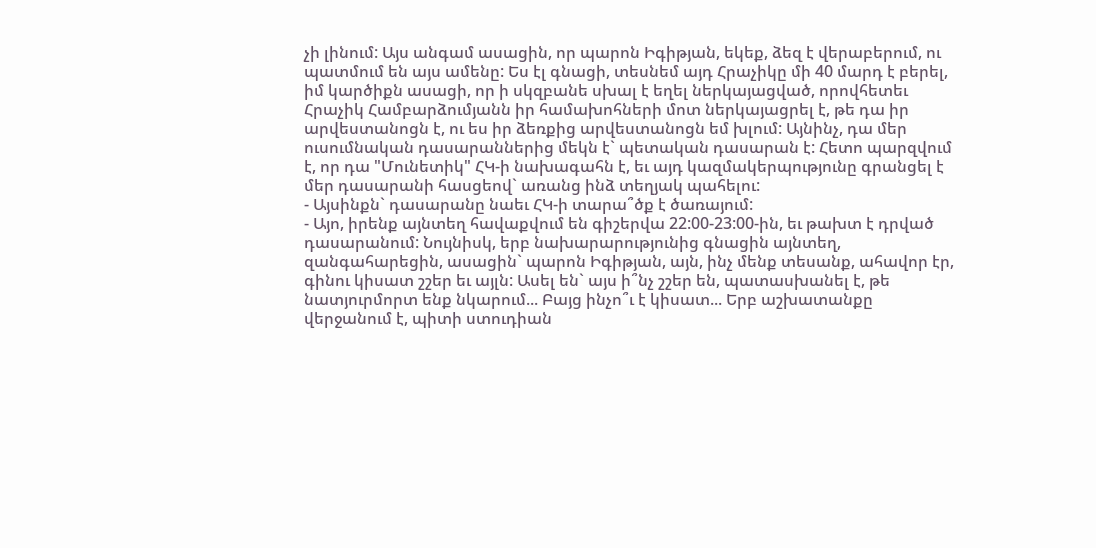չի լինում: Այս անգամ ասացին, որ պարոն Իգիթյան, եկեք, ձեզ է վերաբերում, ու պատմում են այս ամենը: Ես էլ գնացի, տեսնեմ այդ Հրաչիկը մի 40 մարդ է բերել, իմ կարծիքն ասացի, որ ի սկզբանե սխալ է եղել ներկայացված, որովհետեւ Հրաչիկ Համբարձումյանն իր համախոհների մոտ ներկայացրել է, թե դա իր արվեստանոցն է, ու ես իր ձեռքից արվեստանոցն եմ խլում: Այնինչ, դա մեր ուսումնական դասարաններից մեկն է` պետական դասարան է: Հետո պարզվում է, որ դա "Մունետիկ" ՀԿ-ի նախագահն է, եւ այդ կազմակերպությունը գրանցել է մեր դասարանի հասցեով` առանց ինձ տեղյակ պահելու:
- Այսինքն` դասարանը նաեւ ՀԿ-ի տարա՞ծք է ծառայում:
- Այո, իրենք այնտեղ հավաքվում են գիշերվա 22:00-23:00-ին, եւ թախտ է դրված
դասարանում: Նույնիսկ, երբ նախարարությունից գնացին այնտեղ, զանգահարեցին, ասացին` պարոն Իգիթյան, այն, ինչ մենք տեսանք, ահավոր էր, գինու կիսատ շշեր եւ այլն: Ասել են` այս ի՞նչ շշեր են, պատասխանել է, թե նատյուրմորտ ենք նկարում... Բայց ինչո՞ւ է կիսատ... Երբ աշխատանքը վերջանում է, պիտի ստուդիան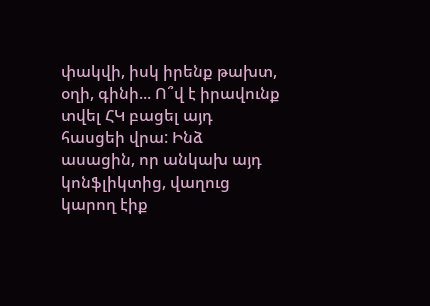փակվի, իսկ իրենք թախտ, օղի, գինի... Ո՞վ է իրավունք տվել ՀԿ բացել այդ հասցեի վրա: Ինձ ասացին, որ անկախ այդ կոնֆլիկտից, վաղուց կարող էիք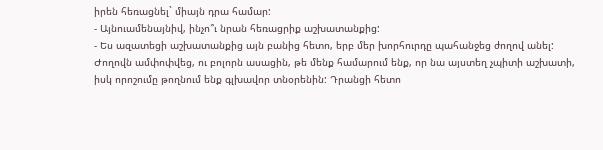իրեն հեռացնել` միայն դրա համար:
- Այնուամենայնիվ, ինչո՞ւ նրան հեռացրիք աշխատանքից:
- Ես ազատեցի աշխատանքից այն բանից հետո, երբ մեր խորհուրդը պահանջեց ժողով անել: Ժողովն ամփոփվեց, ու բոլորն ասացին, թե մենք համարում ենք, որ նա այստեղ չպիտի աշխատի, իսկ որոշումը թողնում ենք գլխավոր տնօրենին: Դրանցի հետո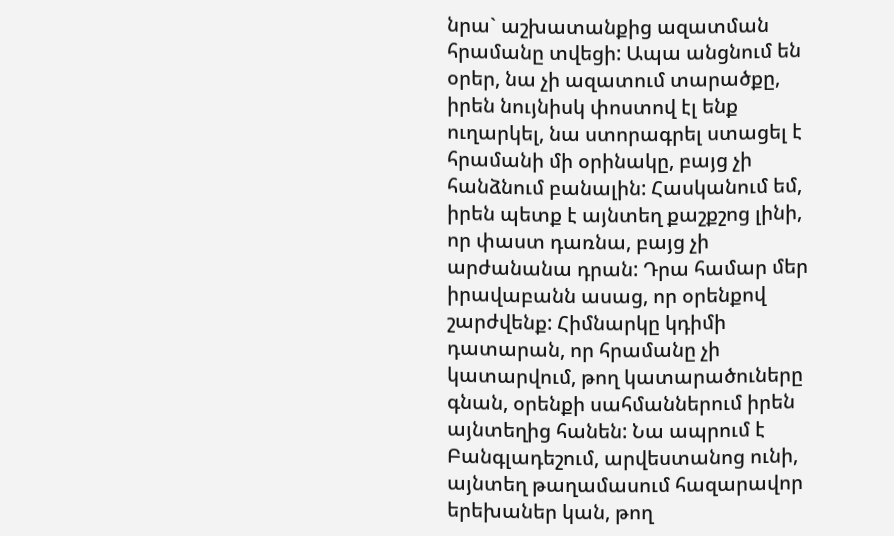նրա` աշխատանքից ազատման հրամանը տվեցի: Ապա անցնում են օրեր, նա չի ազատում տարածքը, իրեն նույնիսկ փոստով էլ ենք ուղարկել, նա ստորագրել ստացել է հրամանի մի օրինակը, բայց չի հանձնում բանալին: Հասկանում եմ, իրեն պետք է այնտեղ քաշքշոց լինի, որ փաստ դառնա, բայց չի արժանանա դրան: Դրա համար մեր իրավաբանն ասաց, որ օրենքով շարժվենք: Հիմնարկը կդիմի դատարան, որ հրամանը չի կատարվում, թող կատարածուները գնան, օրենքի սահմաններում իրեն այնտեղից հանեն: Նա ապրում է Բանգլադեշում, արվեստանոց ունի, այնտեղ թաղամասում հազարավոր երեխաներ կան, թող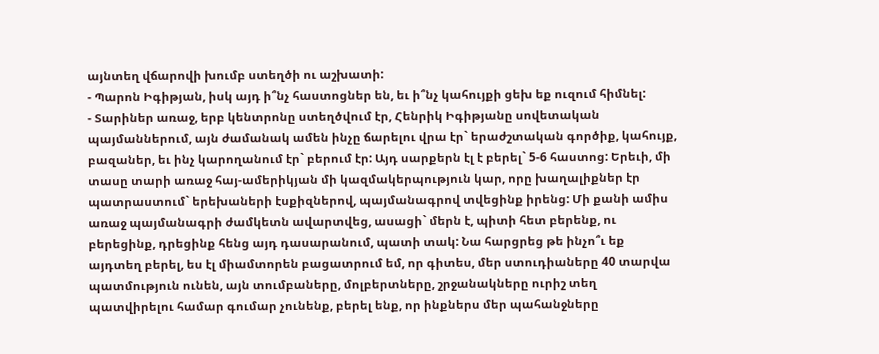այնտեղ վճարովի խումբ ստեղծի ու աշխատի:
- Պարոն Իգիթյան, իսկ այդ ի՞նչ հաստոցներ են, եւ ի՞նչ կահույքի ցեխ եք ուզում հիմնել:
- Տարիներ առաջ, երբ կենտրոնը ստեղծվում էր, Հենրիկ Իգիթյանը սովետական պայմաններում, այն ժամանակ ամեն ինչը ճարելու վրա էր` երաժշտական գործիք, կահույք, բազաներ, եւ ինչ կարողանում էր` բերում էր: Այդ սարքերն էլ է բերել` 5-6 հաստոց: Երեւի, մի տասը տարի առաջ հայ-ամերիկյան մի կազմակերպություն կար, որը խաղալիքներ էր պատրաստում` երեխաների էսքիզներով, պայմանագրով տվեցինք իրենց: Մի քանի ամիս առաջ պայմանագրի ժամկետն ավարտվեց, ասացի` մերն է, պիտի հետ բերենք, ու բերեցինք, դրեցինք հենց այդ դասարանում, պատի տակ: Նա հարցրեց թե ինչո՞ւ եք այդտեղ բերել, ես էլ միամտորեն բացատրում եմ, որ գիտես, մեր ստուդիաները 40 տարվա պատմություն ունեն, այն տումբաները, մոլբերտները, շրջանակները ուրիշ տեղ պատվիրելու համար գումար չունենք, բերել ենք, որ ինքներս մեր պահանջները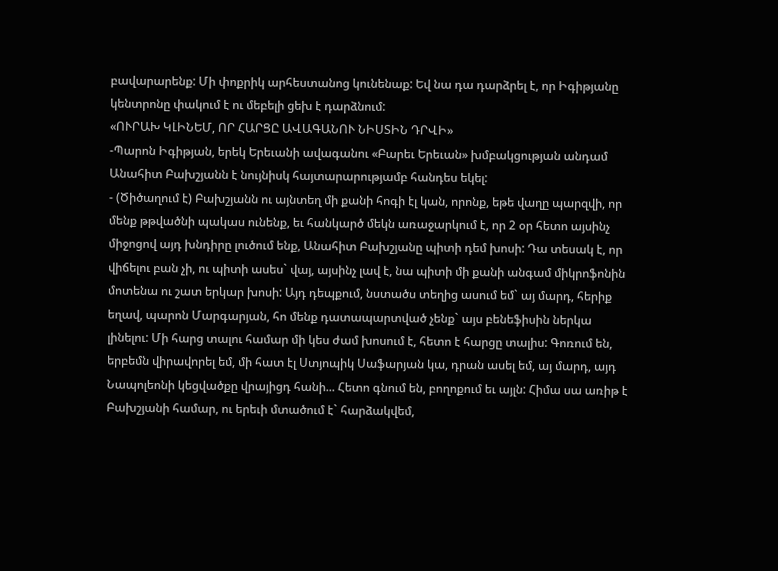բավարարենք: Մի փոքրիկ արհեստանոց կունենաք: Եվ նա դա դարձրել է, որ Իգիթյանը կենտրոնը փակում է ու մեբելի ցեխ է դարձնում:
«ՈՒՐԱԽ ԿԼԻՆԵՄ, ՈՐ ՀԱՐՑԸ ԱՎԱԳԱՆՈՒ ՆԻՍՏԻՆ ԴՐՎԻ»
-Պարոն Իգիթյան, երեկ Երեւանի ավագանու «Բարեւ Երեւան» խմբակցության անդամ Անահիտ Բախշյանն է նույնիսկ հայտարարությամբ հանդես եկել:
- (Ծիծաղում է) Բախշյանն ու այնտեղ մի քանի հոգի էլ կան, որոնք, եթե վաղը պարզվի, որ մենք թթվածնի պակաս ունենք, եւ հանկարծ մեկն առաջարկում է, որ 2 օր հետո այսինչ միջոցով այդ խնդիրը լուծում ենք, Անահիտ Բախշյանը պիտի դեմ խոսի: Դա տեսակ է, որ վիճելու բան չի, ու պիտի ասես` վայ, այսինչ լավ է, նա պիտի մի քանի անգամ միկրոֆոնին մոտենա ու շատ երկար խոսի: Այդ դեպքում, նստածս տեղից ասում եմ` այ մարդ, հերիք եղավ, պարոն Մարգարյան, հո մենք դատապարտված չենք` այս բենեֆիսին ներկա լինելու: Մի հարց տալու համար մի կես ժամ խոսում է, հետո է հարցը տալիս: Գոռում են, երբեմն վիրավորել եմ, մի հատ էլ Ստյոպիկ Սաֆարյան կա, դրան ասել եմ, այ մարդ, այդ Նապոլեոնի կեցվածքը վրայիցդ հանի... Հետո գնում են, բողոքում եւ այլն: Հիմա սա առիթ է Բախշյանի համար, ու երեւի մտածում է` հարձակվեմ,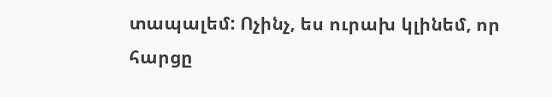տապալեմ: Ոչինչ, ես ուրախ կլինեմ, որ հարցը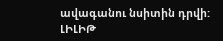ավագանու նսիտին դրվի:
ԼԻԼԻԹ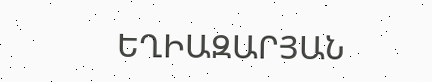ԵՂԻԱԶԱՐՅԱՆ